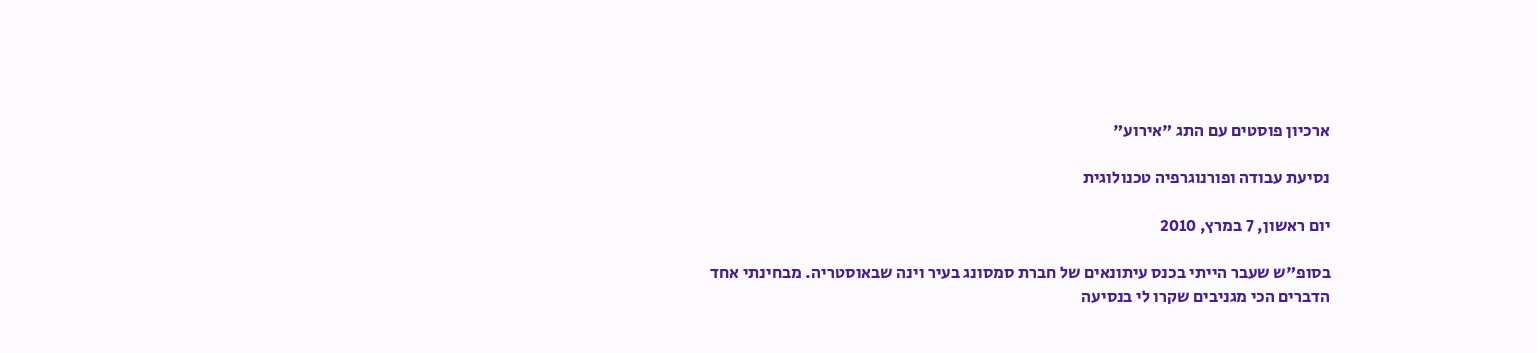ארכיון פוסטים עם התג "אירוע"

נסיעת עבודה ופורנוגרפיה טכנולוגית

יום ראשון, 7 במרץ, 2010

בסופ"ש שעבר הייתי בכנס עיתונאים של חברת סמסונג בעיר וינה שבאוסטריה. מבחינתי אחד הדברים הכי מגניבים שקרו לי בנסיעה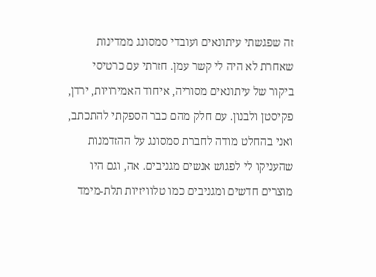זה שפגשתי עיתונאים ועובדי סמסונג ממדינות שאחרת לא היה לי קשר עמן. חזרתי עם כרטיסי ביקור של עיתונאים מסוריה, איחוד האמירויות, ירדן, פקיסטן ולבנון. עם חלק מהם כבר הספקתי להתכתב, ואני בהחלט מודה לחברת סמסונג על ההזדמנות שהעניקו לי לפגוש אנשים מגניבים. אה, וגם היו מוצרים חדשים ומגניבים כמו טלוויזיות תלת-מימד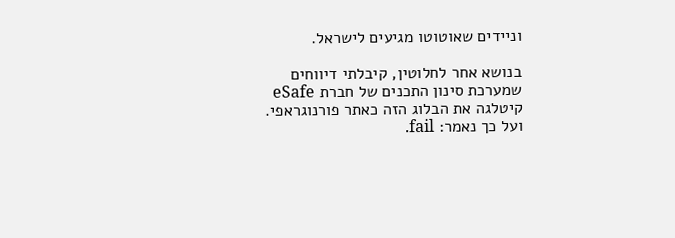וניידים שאוטוטו מגיעים לישראל.

בנושא אחר לחלוטין, קיבלתי דיווחים שמערכת סינון התכנים של חברת eSafe קיטלגה את הבלוג הזה כאתר פורנוגראפי. ועל כך נאמר: fail.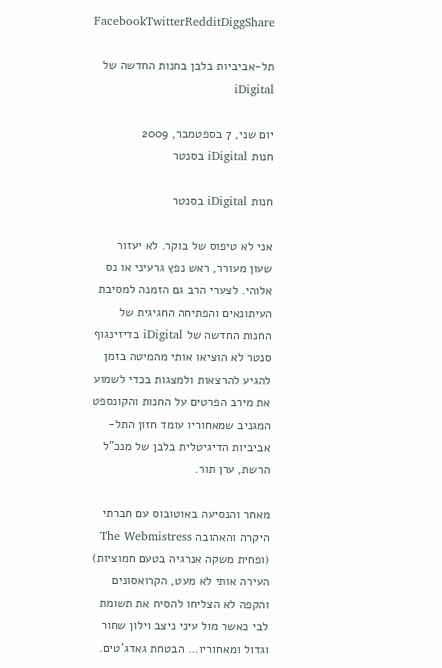FacebookTwitterRedditDiggShare

תל-אביביות בלבן בחנות החדשה של iDigital

יום שני, 7 בספטמבר, 2009
חנות iDigital בסנטר

חנות iDigital בסנטר

אני לא טיפוס של בוקר. לא יעזור שעון מעורר, ראש נפץ גרעיני או נס אלוהי. לצערי הרב גם הזמנה למסיבת העיתונאים והפתיחה החגיגית של החנות החדשה של iDigital בדיזינגוף סנטר לא הוציאו אותי מהמיטה בזמן להגיע להרצאות ולמצגות בכדי לשמוע את מירב הפרטים על החנות והקונספט המגניב שמאחוריו עומד חזון התל-אביביות הדיגיטלית בלבן של מנכ"ל הרשת, ערן תור.

מאחר והנסיעה באוטובוס עם חברתי היקרה והאהובה The Webmistress (ופחית משקה אנרגיה בטעם חמוציות) העירה אותי לא מעט, הקרואסונים והקפה לא הצליחו להסיח את תשומת לבי כאשר מול עיני ניצב וילון שחור וגדול ומאחוריו… הבטחת גאדג'טים.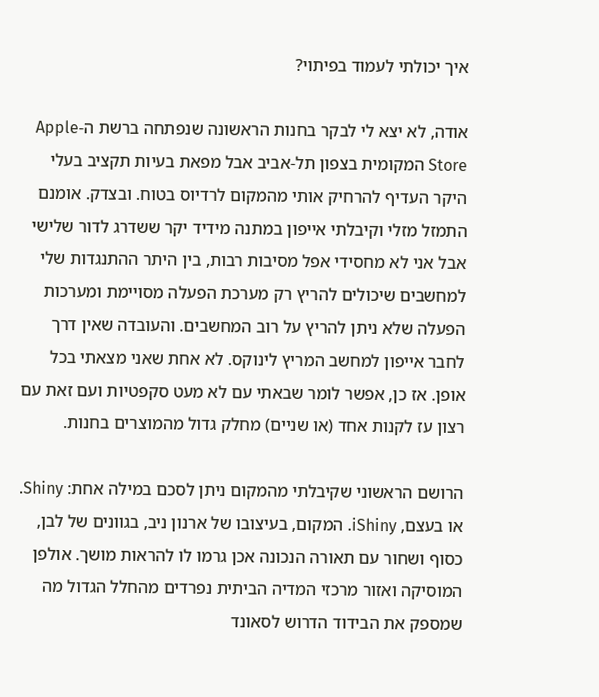איך יכולתי לעמוד בפיתוי?

אודה, לא יצא לי לבקר בחנות הראשונה שנפתחה ברשת ה-Apple Store המקומית בצפון תל-אביב אבל מפאת בעיות תקציב בעלי היקר העדיף להרחיק אותי מהמקום לרדיוס בטוח. ובצדק. אומנם התמזל מזלי וקיבלתי אייפון במתנה מידיד יקר ששדרג לדור שלישי אבל אני לא מחסידי אפל מסיבות רבות, בין היתר ההתנגדות שלי למחשבים שיכולים להריץ רק מערכת הפעלה מסויימת ומערכות הפעלה שלא ניתן להריץ על רוב המחשבים. והעובדה שאין דרך לחבר אייפון למחשב המריץ לינוקס. לא אחת שאני מצאתי בכל אופן. אז כן, אפשר לומר שבאתי עם לא מעט סקפטיות ועם זאת עם רצון עז לקנות אחד (או שניים) מחלק גדול מהמוצרים בחנות.

הרושם הראשוני שקיבלתי מהמקום ניתן לסכם במילה אחת: Shiny. או בעצם, iShiny. המקום, בעיצובו של ארנון ניב, בגוונים של לבן, כסוף ושחור עם תאורה הנכונה אכן גרמו לו להראות מושך. אולפן המוסיקה ואזור מרכזי המדיה הביתית נפרדים מהחלל הגדול מה שמספק את הבידוד הדרוש לסאונד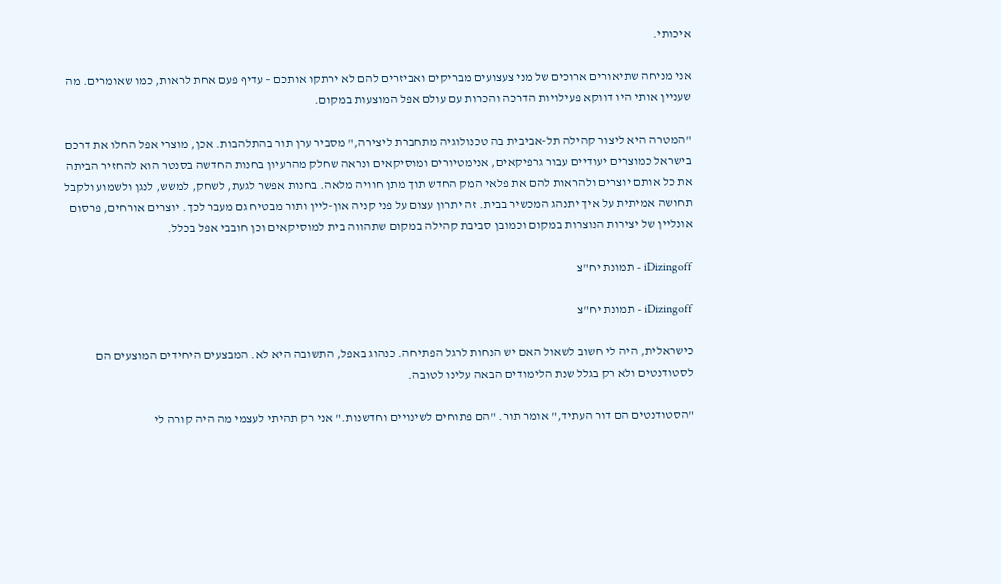איכותי.

אני מניחה שתיאורים ארוכים של מני צעצועים מבריקים ואביזרים להם לא ירתקו אותכם – עדיף פעם אחת לראות, כמו שאומרים. מה שעניין אותי היו דווקא פעילויות הדרכה והכרות עם עולם אפל המוצעות במקום.

"המטרה היא ליצור קהילה תל-אביבית בה טכנולוגיה מתחברת ליצירה," מסביר ערן תור בהתלהבות. אכן, מוצרי אפל החלו את דרכם בישראל כמוצרים יעודיים עבור גרפיקאים, אנימטיורים ומוסיקאים ונראה שחלק מהרעיון בחנות החדשה בסנטר הוא להחזיר הביתה את כל אותם יוצרים ולהראות להם את פלאי המק החדש תוך מתן חוויה מלאה. בחנות אפשר לגעת, לשחק, למשש, לנגן ולשמוע ולקבל תחושה אמיתית על איך יתנהג המכשיר בבית. זה יתרון עצום על פני קניה און-ליין ותור מבטיח גם מעבר לכך. יוצרים אורחים, פרסום אונליין של יצירות הנוצרות במקום וכמובן סביבת קהילה במקום שתהווה בית למוסיקאים וכן חובבי אפל בכלל.

iDizingoff - תמונת יח"צ

iDizingoff - תמונת יח"צ

כישראלית, היה לי חשוב לשאול האם יש הנחות לרגל הפתיחה. כנהוג באפל, התשובה היא לא. המבצעים היחידים המוצעים הם לסטודנטים ולא רק בגלל שנת הלימודים הבאה עלינו לטובה.

"הסטודנטים הם דור העתיד," אומר תור. "הם פתוחים לשינויים וחדשנות." אני רק תהיתי לעצמי מה היה קורה לי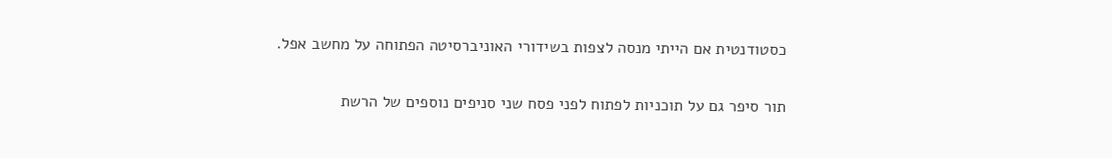כסטודנטית אם הייתי מנסה לצפות בשידורי האוניברסיטה הפתוחה על מחשב אפל.

תור סיפר גם על תוכניות לפתוח לפני פסח שני סניפים נוספים של הרשת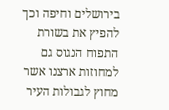בירושלים וחיפה וכך להפיץ את בשורת התפוח הנגוס גם למחוזות ארצנו אשר מחוץ לגבולות העיר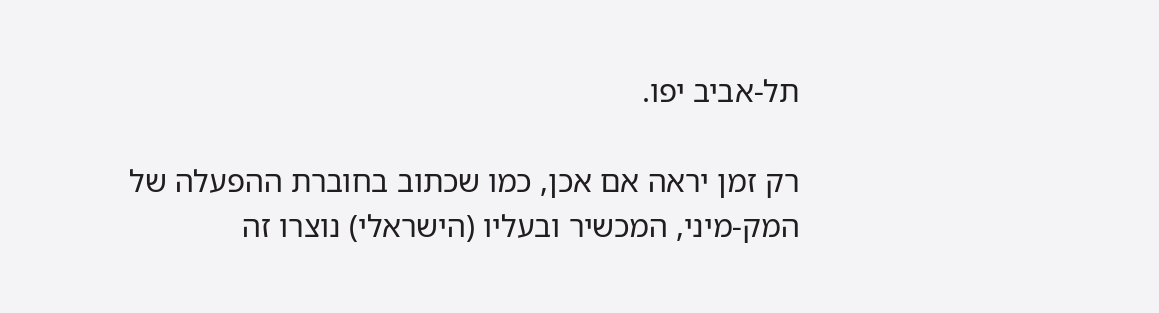תל-אביב יפו.

רק זמן יראה אם אכן, כמו שכתוב בחוברת ההפעלה של המק-מיני, המכשיר ובעליו (הישראלי) נוצרו זה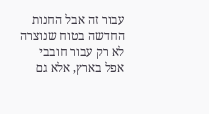עבור זה אבל החנות החדשה בטוח שנוצרה לא רק עבור חובבי אפל בארץ, אלא גם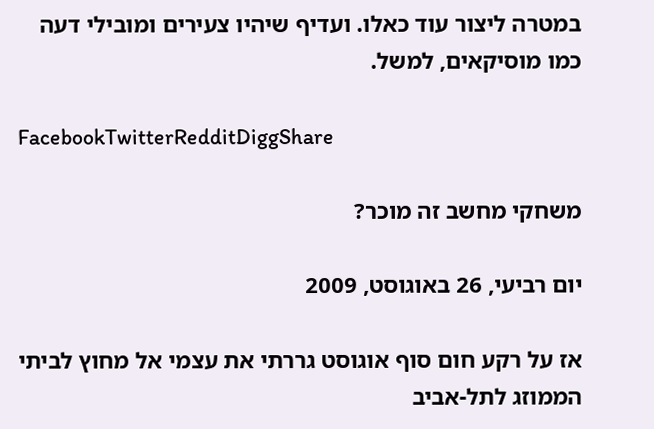במטרה ליצור עוד כאלו. ועדיף שיהיו צעירים ומובילי דעה כמו מוסיקאים, למשל.

FacebookTwitterRedditDiggShare

משחקי מחשב זה מוכר?

יום רביעי, 26 באוגוסט, 2009

אז על רקע חום סוף אוגוסט גררתי את עצמי אל מחוץ לביתי הממוזג לתל-אביב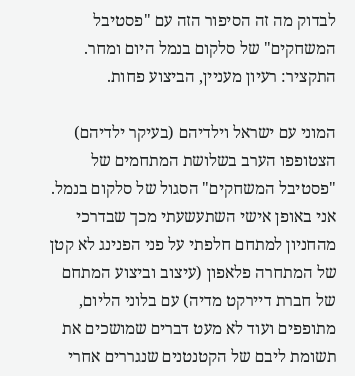לבדוק מה זה הסיפור הזה עם "פסטיבל המשחקים" של סלקום בנמל היום ומחר. התקציר: רעיון מעניין, הביצוע פחות.

המוני עם ישראל וילדיהם (בעיקר ילדיהם) הצטופפו הערב בשלושת המתחמים של "פסטיבל המשחקים" הסגול של סלקום בנמל. אני באופן אישי השתעשעתי מכך שבדרכי מהחניון למתחם חלפתי על פני הפנינג לא קטן של המתחרה פלאפון (עיצוב וביצוע המתחם של חברת דיירקט מדיה) עם בלוני הליום, מתופפים ועוד לא מעט דברים שמושכים את תשומת ליבם של הקטנטנים שנגררים אחרי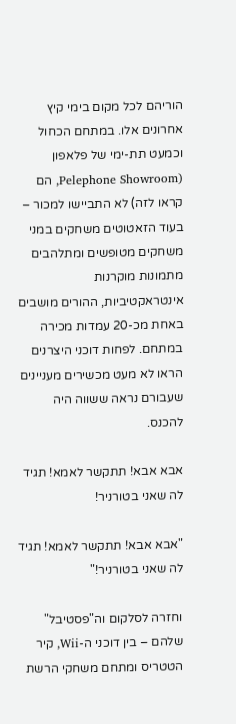הוריהם לכל מקום בימי קיץ אחרונים אלו. במתחם הכחול וכמעט תת-ימי של פלאפון (Pelephone Showroom, הם קראו לזה) לא התביישו למכור – בעוד הזאטוטים משחקים במני משחקים מטופשים ומתלהבים מתמונות מוקרנות אינטראקטיביות, ההורים מושבים באחת מכ-20 עמדות מכירה במתחם. לפחות דוכני היצרנים הראו לא מעט מכשירים מעניינים שעבורם נראה ששווה היה להכנס.

אבא אבא! תתקשר לאמא! תגיד לה שאני בטורניר!

"אבא אבא! תתקשר לאמא! תגיד לה שאני בטורניר!"

וחזרה לסלקום וה"פסטיבל" שלהם – בין דוכני ה-Wii, קיר הטטריס ומתחם משחקי הרשת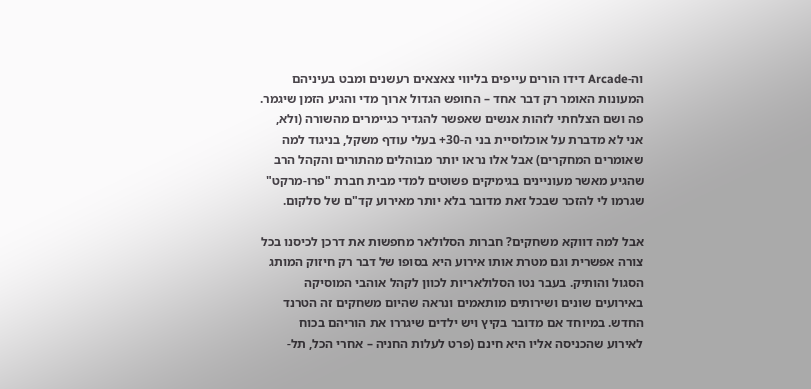וה-Arcade דידו הורים עייפים בליווי צאצאים רעשנים ומבט בעיניהם המעונות האומר רק דבר אחד – החופש הגדול ארוך מדי והגיע הזמן שיגמר. פה ושם הצלחתי לזהות אנשים שאפשר להגדיר כגיימרים מהשורה (ולא, אני לא מדברת על אוכלוסיית בני ה-30+ בעלי עודף משקל, בניגוד למה שאומרים המחקרים) אבל אלו נראו יותר מבוהלים מהתורים והקהל הרב שהגיע מאשר מעוניינים בגימיקים פשוטים למדי מבית חברת "פרו-מרקט" שגרמו לי להזכר שבכל זאת מדובר בלא יותר מאירוע קד"ם של סלקום.

אבל למה דווקא משחקים? חברות הסלולאר מחפשות את דרכן לכיסנו בכל צורה אפשרית וגם מטרת אותו אירוע היא בסופו של דבר רק חיזוק המותג הסגול והותיק. בעבר נטו הסלולאריות לכוון לקהל אוהבי המוסיקה באירועים שונים ושירותים מותאמים ונראה שהיום משחקים זה הטרנד החדש. במיוחד אם מדובר בקיץ ויש ילדים שיגררו את הוריהם בכוח לאירוע שהכניסה אליו היא חינם (פרט לעלות החניה – אחרי הכל, תל-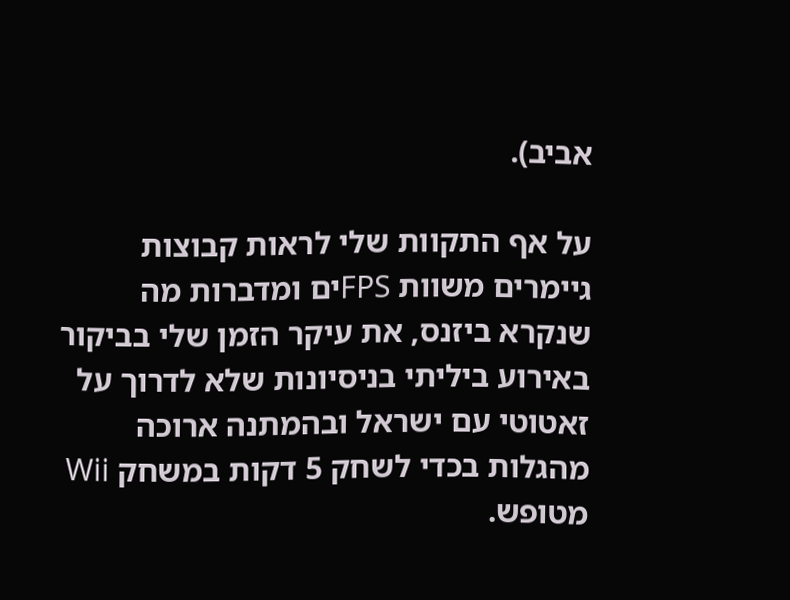אביב).

על אף התקוות שלי לראות קבוצות גיימרים משוות FPSים ומדברות מה שנקרא ביזנס, את עיקר הזמן שלי בביקור באירוע ביליתי בניסיונות שלא לדרוך על זאטוטי עם ישראל ובהמתנה ארוכה מהגלות בכדי לשחק 5 דקות במשחק Wii מטופש.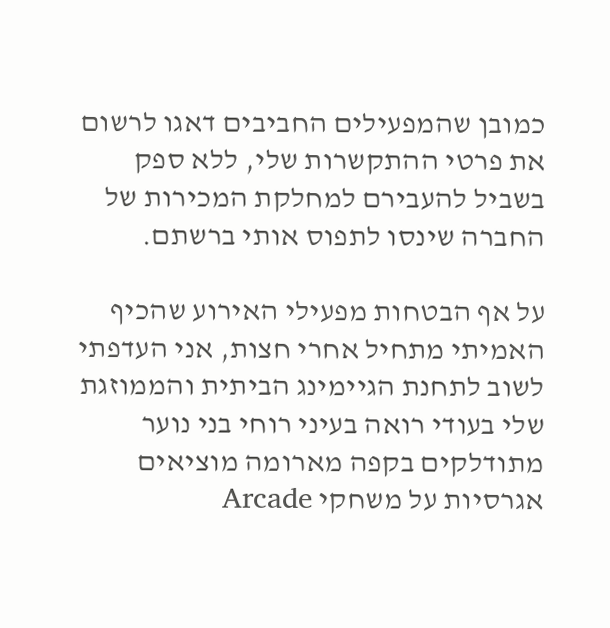כמובן שהמפעילים החביבים דאגו לרשום את פרטי ההתקשרות שלי, ללא ספק בשביל להעבירם למחלקת המכירות של החברה שינסו לתפוס אותי ברשתם.

על אף הבטחות מפעילי האירוע שהכיף האמיתי מתחיל אחרי חצות, אני העדפתי לשוב לתחנת הגיימינג הביתית והממוזגת שלי בעודי רואה בעיני רוחי בני נוער מתודלקים בקפה מארומה מוציאים אגרסיות על משחקי Arcade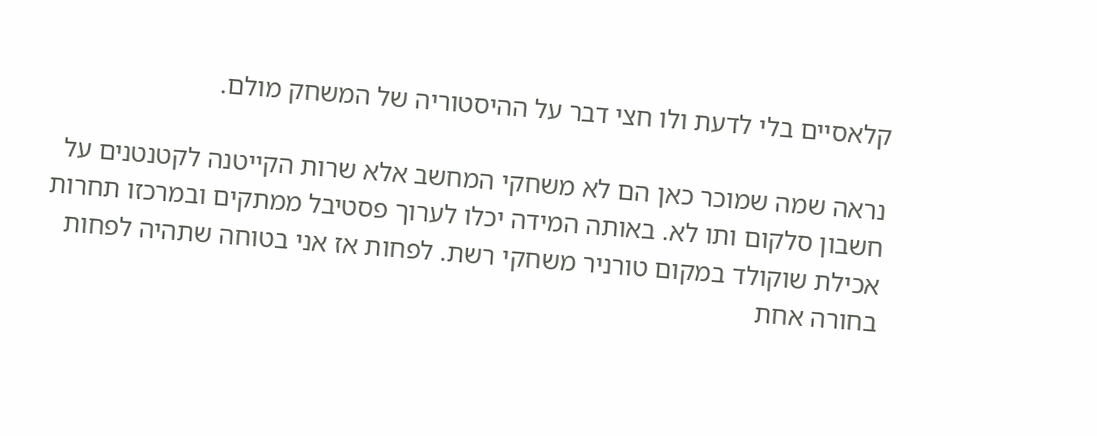קלאסיים בלי לדעת ולו חצי דבר על ההיסטוריה של המשחק מולם.

נראה שמה שמוכר כאן הם לא משחקי המחשב אלא שרות הקייטנה לקטנטנים על חשבון סלקום ותו לא. באותה המידה יכלו לערוך פסטיבל ממתקים ובמרכזו תחרות אכילת שוקולד במקום טורניר משחקי רשת. לפחות אז אני בטוחה שתהיה לפחות בחורה אחת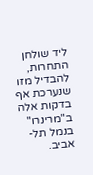ליד שולחן התחרות, להבדיל מזו שנערכת אף בדקות אלה ב"מרינרו" בנמל תל-אביב.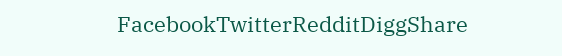FacebookTwitterRedditDiggShare